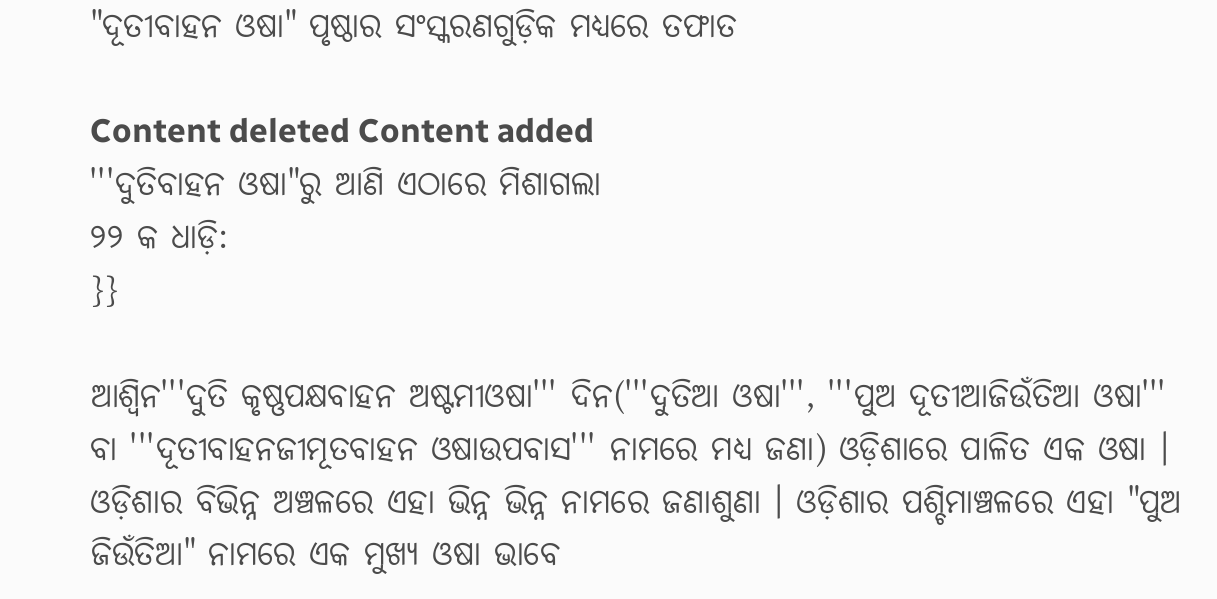"ଦୂତୀବାହନ ଓଷା" ପୃଷ୍ଠାର ସଂସ୍କରଣ‌ଗୁଡ଼ିକ ମଧ୍ୟରେ ତଫାତ

Content deleted Content added
'''ଦୁତିବାହନ ଓଷା"ରୁ ଆଣି ଏଠାରେ ମିଶାଗଲା
୨୨ କ ଧାଡ଼ି:
}}

ଆଶ୍ଵିନ'''ଦୁତି କୃଷ୍ଣପକ୍ଷବାହନ ଅଷ୍ଟମୀଓଷା''' ଦିନ('''ଦୁତିଆ ଓଷା''', '''ପୁଅ ଦୂତୀଆଜିଉଁତିଆ ଓଷା''' ବା '''ଦୂତୀବାହନଜୀମୂତବାହନ ଓଷାଉପବାସ''' ନାମରେ ମଧ୍ୟ ଜଣା) ଓଡ଼ିଶାରେ ପାଳିତ ଏକ ଓଷା । ଓଡ଼ିଶାର ବିଭିନ୍ନ ଅଞ୍ଚଳରେ ଏହା ଭିନ୍ନ ଭିନ୍ନ ନାମରେ ଜଣାଶୁଣା । ଓଡ଼ିଶାର ପଶ୍ଚିମାଞ୍ଚଳରେ ଏହା "ପୁଅ ଜିଉଁତିଆ" ନାମରେ ଏକ ମୁଖ୍ୟ ଓଷା ଭାବେ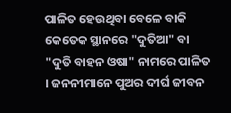ପାଳିତ ହେଉଥିବା ବେଳେ ବାକି କେତେକ ସ୍ଥାନରେ "ଦୁତିଆ" ବା "ଦୁତି ବାହନ ଓଷା" ନାମରେ ପାଳିତ । ଜନନୀମାନେ ପୁଅର ଦୀର୍ଘ ଜୀବନ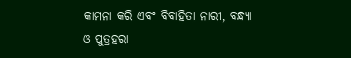କାମନା କରି ଏବଂ ବିବାହିତା ନାରୀ, ବନ୍ଧ୍ୟା ଓ ପୁତ୍ରହରା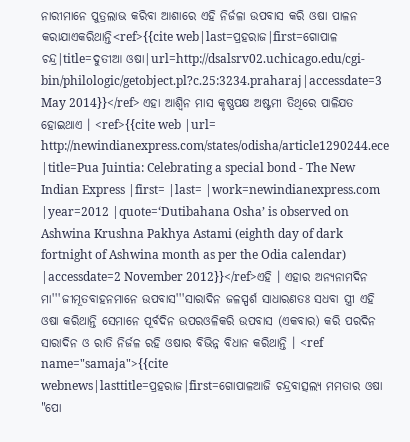ନାରୀମାନେ ପୁତ୍ରଲାଭ କରିବା ଆଶାରେ ଏହି ନିର୍ଜଳା ଉପବାସ କରି ଓଷା ପାଳନ କରାଯାଏକରିଥାନ୍ତି<ref>{{cite web|last=ପ୍ରହରାଜ|first=ଗୋପାଳ ଚନ୍ଦ୍ର|title=ଦୁତୀଆ ଓଷା|url=http://dsalsrv02.uchicago.edu/cgi-bin/philologic/getobject.pl?c.25:3234.praharaj|accessdate=3 May 2014}}</ref> ଏହା ଆଶ୍ୱିନ ମାସ କୃଷ୍ଣପକ୍ଷ ଅଷ୍ଟମୀ ତିଥିରେ ପାଳିଯତ ହୋଇଥାଏ । <ref>{{cite web |url= http://newindianexpress.com/states/odisha/article1290244.ece |title=Pua Juintia: Celebrating a special bond - The New Indian Express |first= |last= |work=newindianexpress.com |year=2012 |quote=‘Dutibahana Osha’ is observed on Ashwina Krushna Pakhya Astami (eighth day of dark fortnight of Ashwina month as per the Odia calendar) |accessdate=2 November 2012}}</ref>ଏହି । ଏହାର ଅନ୍ୟନାମଦିନ ମା'''ଜୀମୂତବାହନମାନେ ଉପବାସ'''ସାରାଦିନ ଜଳସ୍ପର୍ଶ ସାଧାରଣତଃ ସଧବା ସ୍ତ୍ରୀ ଏହି ଓଷା କରିଥାନ୍ତି ସେମାନେ ପୂର୍ବଦିନ ଉପରଓଳିକରି ଉପବାସ (ଏକବାର) କରି ପରଦିନ ସାରାଦିନ ଓ ରାତି ନିର୍ଜଳ ରହି ଓଷାର ବିଭିନ୍ନ ବିଧାନ କରିଥାନ୍ତି । <ref name="samaja">{{cite webnews|lasttitle=ପ୍ରହରାଜ|first=ଗୋପାଳଆଜି ଚନ୍ଦ୍ରବାତ୍ସଲ୍ୟ ମମତାର ଓଷା "ପୋ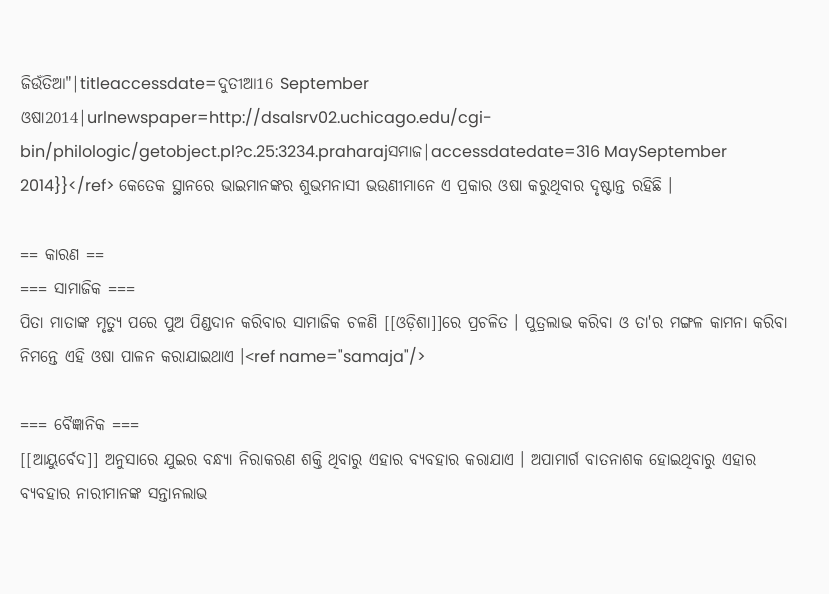ଜିଉଁତିଆ"|titleaccessdate=ଦୁତୀଆ16 September ଓଷା2014|urlnewspaper=http://dsalsrv02.uchicago.edu/cgi-bin/philologic/getobject.pl?c.25:3234.praharajସମାଜ|accessdatedate=316 MaySeptember 2014}}</ref> କେତେକ ସ୍ଥାନରେ ଭାଇମାନଙ୍କର ଶୁଭମନାସୀ ଭଉଣୀମାନେ ଏ ପ୍ରକାର ଓଷା କରୁଥିବାର ଦୃଷ୍ଟାନ୍ତ ରହିଛି ।

== କାରଣ ==
=== ସାମାଜିକ ===
ପିତା ମାତାଙ୍କ ମୃତ୍ୟୁ ପରେ ପୁଅ ପିଣ୍ଡଦାନ କରିବାର ସାମାଜିକ ଚଳଣି [[ଓଡ଼ିଶା]]ରେ ପ୍ରଚଳିତ । ପୁତ୍ରଲାଭ କରିବା ଓ ତା'ର ମଙ୍ଗଳ କାମନା କରିବା ନିମନ୍ତେ ଏହି ଓଷା ପାଳନ କରାଯାଇଥାଏ ।<ref name="samaja"/>

=== ବୈଜ୍ଞାନିକ ===
[[ଆୟୁର୍ବେଦ]] ଅନୁସାରେ ଯୁଇର ବନ୍ଧ୍ୟା ନିରାକରଣ ଶକ୍ତି ଥିବାରୁ ଏହାର ବ୍ୟବହାର କରାଯାଏ । ଅପାମାର୍ଗ ବାତନାଶକ ହୋଇଥିବାରୁ ଏହାର ବ୍ୟବହାର ନାରୀମାନଙ୍କ ସନ୍ତାନଲାଭ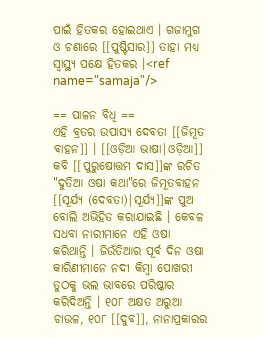ପାଇଁ ହିତକର ହୋଇଥାଏ । ଗଜାମୁଗ ଓ ଚଣାରେ [[ପୁଷ୍ଟିସାର]] ତାହା ମଧ୍ୟ ସ୍ୱାସ୍ଥ୍ୟ ପକ୍ଷେ ହିତକର ।<ref name="samaja"/>

== ପାଳନ ବିଧି ==
ଏହି ବ୍ରତର ଉପାସ୍ୟ ଦେବତା [[ଜିମୂତ ବାହନ]] । [[ଓଡ଼ିଆ ଭାଷା|ଓଡ଼ିଆ]] କବି [[ପୁରୁଷୋତ୍ତମ ଦାସ]]ଙ୍କ ରଚିତ "ଦୁତିଆ ଓଷା କଥା"ରେ ଜିମୂତବାହନ [[ସୂର୍ଯ୍ୟ (ଦେବତା)|ସୂର୍ଯ୍ୟ]]ଙ୍କ ପୁଅ ବୋଲି ଅଭିହିତ କରାଯାଇଛି । କେବଳ ସଧବା ନାରୀମାନେ ଏହି ଓଷା କରିଥାନ୍ତି । ଜିଉଁତିଆର ପୂର୍ବ ଦିନ ଓଷା କାରିଣୀମାନେ ନଦୀ କିମ୍ବା ପୋଖରୀ ତୁଠକୁ ଭଲ ଭାବରେ ପରିଷ୍କାର କରିଦିଅନ୍ତି । ୧୦୮ ଅକ୍ଷତ ଅରୁଆ ଚାଉଳ, ୧୦୮ [[ଦୁବ]], ନାନାପ୍ରକାରର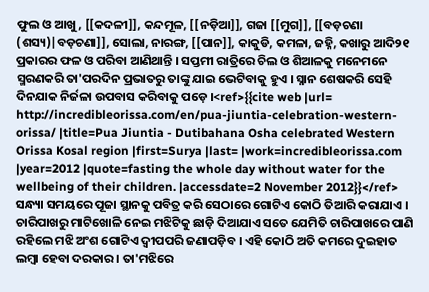ଫୁଲ ଓ ଆଖୁ, [[କଦଳୀ]], କନ୍ଦମୂଳ, [[ନଡ଼ିଆ]], ଗଜା [[ମୁଗ]], [[ବଡ଼ଚଣା (ଶସ୍ୟ)|ବଡ଼ଚଣା]], ସୋଲା, ନାରଙ୍ଗ, [[ପାନ]], କାକୁଡି, କମଳା, ଜହ୍ନି, କଖାରୁ ଆଦି୨୧ ପ୍ରକାରର ଫଳ ଓ ପରିବା ଆଣିଥାନ୍ତି । ସପ୍ତମୀ ରାତ୍ରିରେ ଚିଲ ଓ ଶିଆଳକୁ ମନେମନେ ସ୍ମରଣକରି ତା'ପରଦିନ ପ୍ରଭାତରୁ ତାଙ୍କୁ ଯାଇ ଭେଟିବାକୁ ହୁଏ । ସ୍ନାନ ଶେଷକରି ସେହି ଦିନଯାକ ନିର୍ଜଳା ଉପବାସ କରିବାକୁ ପଡ଼େ ।<ref>{{cite web |url= http://incredibleorissa.com/en/pua-jiuntia-celebration-western-orissa/ |title=Pua Jiuntia - Dutibahana Osha celebrated Western Orissa Kosal region |first=Surya |last= |work=incredibleorissa.com |year=2012 |quote=fasting the whole day without water for the wellbeing of their children. |accessdate=2 November 2012}}</ref> ସନ୍ଧ୍ୟା ସମୟରେ ପୂଜା ସ୍ଥାନକୁ ପବିତ୍ର କରି ସେଠାରେ ଗୋଟିଏ କୋଠି ତିଆରି କରାଯାଏ । ଚାରିପାଖରୁ ମାଟିଖୋଳି ନେଇ ମଝିଟିକୁ ଛାଡ଼ି ଦିଆଯାଏ ସତେ ଯେମିତି ଚାରିପାଖରେ ପାଣି ରହିଲେ ମଝି ଅଂଶ ଗୋଟିଏ ଦ୍ଵୀପପରି ଜଣାପଡ଼ିବ । ଏହି କୋଠି ଅତି କମରେ ଦୁଇହାତ ଲମ୍ବା ହେବା ଦରକାର । ତା'ମଝିରେ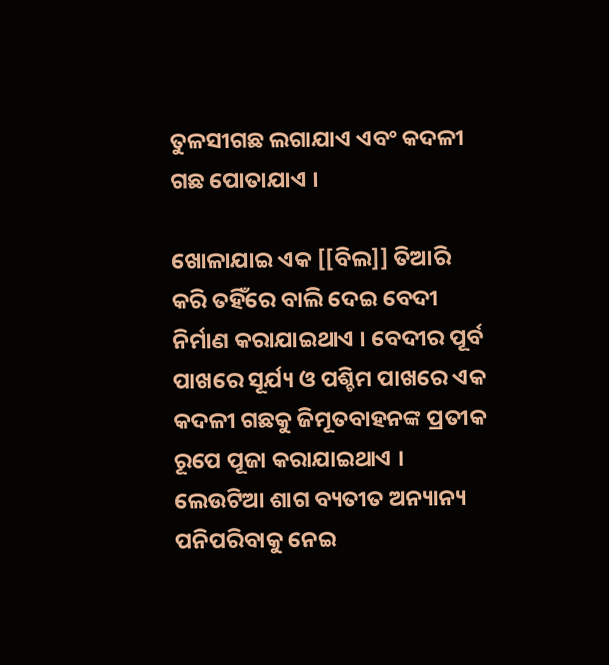ତୁଳସୀଗଛ ଲଗାଯାଏ ଏବଂ କଦଳୀ ଗଛ ପୋତାଯାଏ ।

ଖୋଳାଯାଇ ଏକ [[ବିଲ]] ତିଆରି କରି ତହିଁରେ ବାଲି ଦେଇ ବେଦୀ ନିର୍ମାଣ କରାଯାଇଥାଏ । ବେଦୀର ପୂର୍ବ ପାଖରେ ସୂର୍ଯ୍ୟ ଓ ପଶ୍ଚିମ ପାଖରେ ଏକ କଦଳୀ ଗଛକୁ ଜିମୂତବାହନଙ୍କ ପ୍ରତୀକ ରୂପେ ପୂଜା କରାଯାଇଥାଏ । ଲେଉଟିଆ ଶାଗ ବ୍ୟତୀତ ଅନ୍ୟାନ୍ୟ ପନିପରିବାକୁ ନେଇ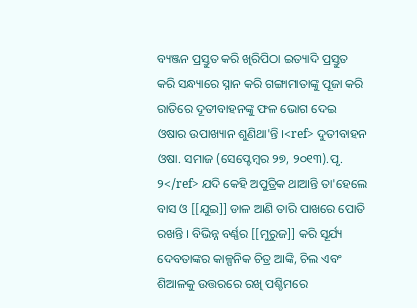ବ୍ୟଞ୍ଜନ ପ୍ରସ୍ତୁତ କରି ଖିରିପିଠା ଇତ୍ୟାଦି ପ୍ରସ୍ତୁତ କରି ସନ୍ଧ୍ୟାରେ ସ୍ନାନ କରି ଗଙ୍ଗାମାତାଙ୍କୁ ପୂଜା କରି ରାତିରେ ଦୂତୀବାହନଙ୍କୁ ଫଳ ଭୋଗ ଦେଇ ଓଷାର ଉପାଖ୍ୟାନ ଶୁଣିଥା'ନ୍ତି ।<ref> ଦୁତୀବାହ‌ନ ଓଷା. ସମାଜ (ସେପ୍ଟେମ୍ବର ୨୭, ୨୦୧୩).ପୃ. ୨</ref> ଯଦି କେହି ଅପୁତ୍ରିକ ଥାଆନ୍ତି ତା'ହେଲେ ବାସ ଓ [[ଯୁଇ]] ଡାଳ ଆଣି ତାରି ପାଖରେ ପୋତି ରଖନ୍ତି । ବିଭିନ୍ନ ବର୍ଣ୍ଣର [[ମୁରୁଜ]] କରି ସୂର୍ଯ୍ୟ ଦେବତାଙ୍କର କାଳ୍ପନିକ ଚିତ୍ର ଆଙ୍କି, ଚିଲ ଏବଂ ଶିଆଳକୁ ଉତ୍ତରରେ ରଖି ପଶ୍ଚିମରେ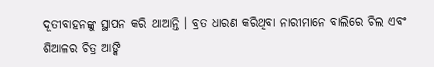ଦୂତୀବାହନଙ୍କୁ ସ୍ଥାପନ କରି ଥାଆନ୍ତି । ବ୍ରତ ଧାରଣ କରିଥିବା ନାରୀମାନେ ବାଲିରେ ଚିଲ ଏବଂ ଶିଆଳର ଚିତ୍ର ଆଙ୍କି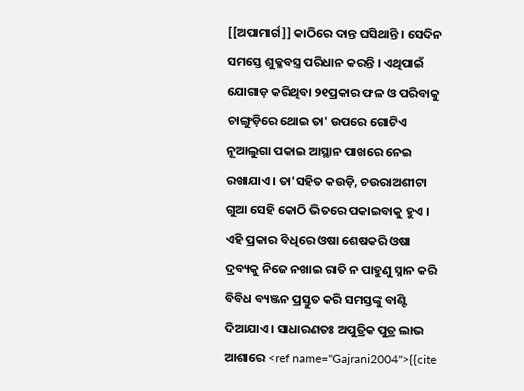[[ଅପାମାର୍ଗ]] କାଠିରେ ଦାନ୍ତ ଘସିଥାନ୍ତି । ସେଦିନ ସମସ୍ତେ ଶୁକ୍ଳବସ୍ତ୍ର ପରିଧାନ କରନ୍ତି । ଏଥିପାଇଁ ଯୋଗାଡ଼ କରିଥିବା ୨୧ପ୍ରକାର ଫଳ ଓ ପରିବାକୁ ଚାଙ୍ଗୁଡ଼ିରେ ଥୋଇ ତା' ଉପରେ ଗୋଟିଏ ନୂଆଲୁଗା ପକାଇ ଆସ୍ଥାନ ପାଖରେ ନେଇ ରଖାଯାଏ । ତା'ସହିତ କଉଡ଼ି, ଚଉରାଅଶୀଟା ଗୁଆ ସେହି କୋଠି ଭିତରେ ପକାଇବାକୁ ହୁଏ । ଏହି ପ୍ରକାର ବିଧିରେ ଓଷା ଶେଷକରି ଓଷା ଦ୍ରବ୍ୟକୁ ନିଜେ ନଖାଇ ରାତି ନ ପାହୁଣୁ ସ୍ନାନ କରି ବିବିଧ ବ୍ୟଞ୍ଜନ ପ୍ରସ୍ତୁତ କରି ସମସ୍ତଙ୍କୁ ବାଣ୍ଟି ଦିଆଯାଏ । ସାଧାରଣତଃ ଅପୁତ୍ରିକ ପୁତ୍ର ଲାଭ ଆଶାରେ <ref name="Gajrani2004">{{cite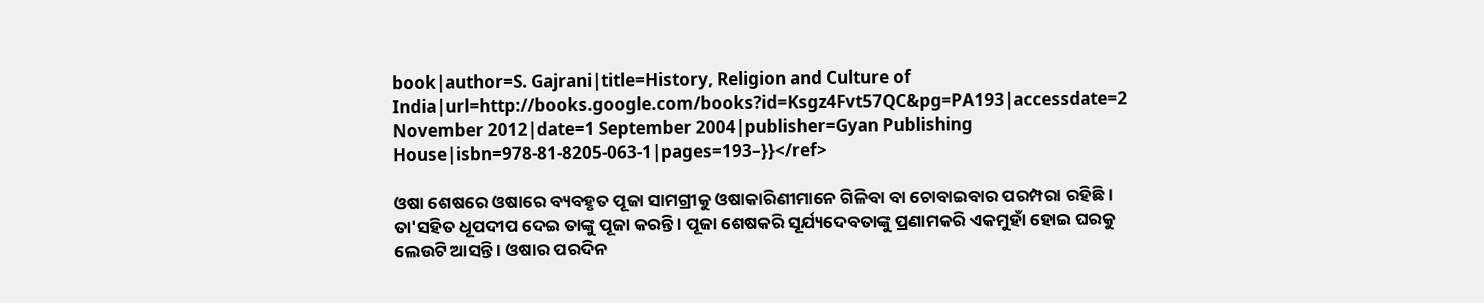book|author=S. Gajrani|title=History, Religion and Culture of India|url=http://books.google.com/books?id=Ksgz4Fvt57QC&pg=PA193|accessdate=2 November 2012|date=1 September 2004|publisher=Gyan Publishing House|isbn=978-81-8205-063-1|pages=193–}}</ref>

ଓଷା ଶେଷରେ ଓଷାରେ ବ୍ୟବହୃତ ପୂଜା ସାମଗ୍ରୀକୁ ଓଷାକାରିଣୀମାନେ ଗିଳିବା ବା ଚୋବାଇବାର ପରମ୍ପରା ରହିଛି । ତା'ସହିତ ଧୂପଦୀପ ଦେଇ ତାଙ୍କୁ ପୂଜା କରନ୍ତି । ପୂଜା ଶେଷକରି ସୂର୍ଯ୍ୟଦେବତାଙ୍କୁ ପ୍ରଣାମକରି ଏକମୁହାଁ ହୋଇ ଘରକୁ ଲେଉଟି ଆସନ୍ତି । ଓଷାର ପରଦିନ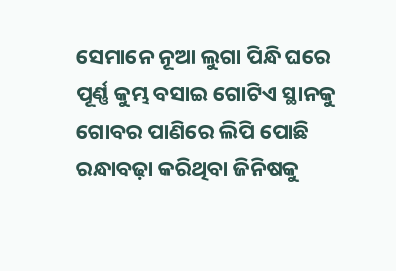ସେମାନେ ନୂଆ ଲୁଗା ପିନ୍ଧି ଘରେ ପୂର୍ଣ୍ଣ କୁମ୍ଭ ବସାଇ ଗୋଟିଏ ସ୍ଥାନକୁ ଗୋବର ପାଣିରେ ଲିପି ପୋଛି ରନ୍ଧାବଢ଼ା କରିଥିବା ଜିନିଷକୁ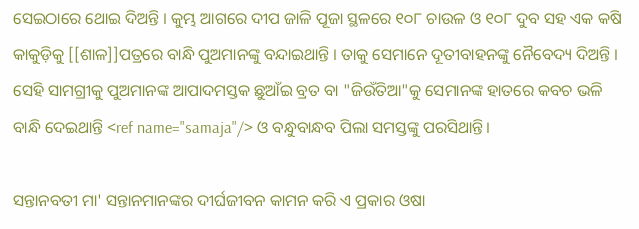ସେଇଠାରେ ଥୋଇ ଦିଅନ୍ତି । କୁମ୍ଭ ଆଗରେ ଦୀପ ଜାଳି ପୂଜା ସ୍ଥଳରେ ୧୦୮ ଚାଉଳ ଓ ୧୦୮ ଦୁବ ସହ ଏକ କଷି କାକୁଡ଼ିକୁ [[ଶାଳ]]ପତ୍ରରେ ବାନ୍ଧି ପୁଅମାନଙ୍କୁ ବନ୍ଦାଇଥାନ୍ତି । ତାକୁ ସେମାନେ ଦୂତୀବାହନଙ୍କୁ ନୈବେଦ୍ୟ ଦିଅନ୍ତି । ସେହି ସାମଗ୍ରୀକୁ ପୁଅମାନଙ୍କ ଆପାଦମସ୍ତକ ଛୁଆଁଇ ବ୍ରତ ବା "ଜିଉଁତିଆ"କୁ ସେମାନଙ୍କ ହାତରେ କବଚ ଭଳି ବାନ୍ଧି ଦେଇଥାନ୍ତି <ref name="samaja"/> ଓ ବନ୍ଧୁବାନ୍ଧବ ପିଲା ସମସ୍ତଙ୍କୁ ପରସିଥାନ୍ତି।

ସନ୍ତାନବତୀ ମା' ସନ୍ତାନମାନଙ୍କର ଦୀର୍ଘଜୀବନ କାମନ କରି ଏ ପ୍ରକାର ଓଷା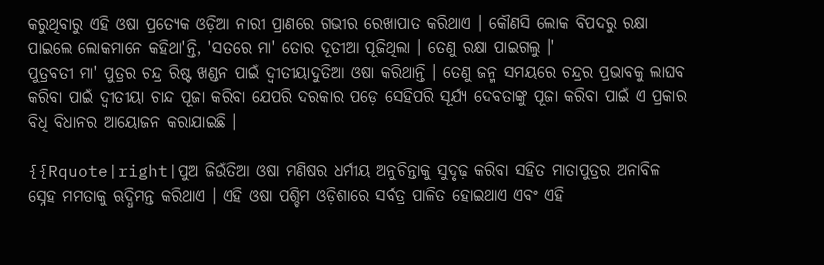କରୁଥିବାରୁ ଏହି ଓଷା ପ୍ରତ୍ୟେକ ଓଡ଼ିଆ ନାରୀ ପ୍ରାଣରେ ଗଭୀର ରେଖାପାତ କରିଥାଏ । କୌଣସି ଲୋକ ବିପଦରୁ ରକ୍ଷା ପାଇଲେ ଲୋକମାନେ କହିଥା'ନ୍ତି, 'ସତରେ ମା' ତୋର ଦୂତୀଆ ପୂଜିଥିଲା । ତେଣୁ ରକ୍ଷା ପାଇଗଲୁ ।'
ପୁତ୍ରବତୀ ମା' ପୁତ୍ରର ଚନ୍ଦ୍ର ରିଷ୍ଟ ଖଣ୍ଡନ ପାଇଁ ଦ୍ଵୀତୀୟାଦୁତିଆ ଓଷା କରିଥାନ୍ତି । ତେଣୁ ଜନ୍ମ ସମୟରେ ଚନ୍ଦ୍ରର ପ୍ରଭାବକୁ ଲାଘବ କରିବା ପାଇଁ ଦ୍ଵୀତୀୟା ଚାନ୍ଦ ପୂଜା କରିବା ଯେପରି ଦରକାର ପଡ଼େ ସେହିପରି ସୂର୍ଯ୍ୟ ଦେବତାଙ୍କୁ ପୂଜା କରିବା ପାଇଁ ଏ ପ୍ରକାର ବିଧି ବିଧାନର ଆୟୋଜନ କରାଯାଇଛି ।

{{Rquote|right|ପୁଅ ଜିଉଁତିଆ ଓଷା ମଣିଷର ଧର୍ମୀୟ ଅନୁଚିନ୍ତାକୁ ସୁଦୃଢ଼ କରିବା ସହିତ ମାତାପୁତ୍ରର ଅନାବିଳ ସ୍ନେହ ମମତାକୁ ଋଦ୍ଧିମନ୍ତ କରିଥାଏ । ଏହି ଓଷା ପଶ୍ଚିମ ଓଡ଼ିଶାରେ ସର୍ବତ୍ର ପାଳିତ ହୋଇଥାଏ ଏବଂ ଏହି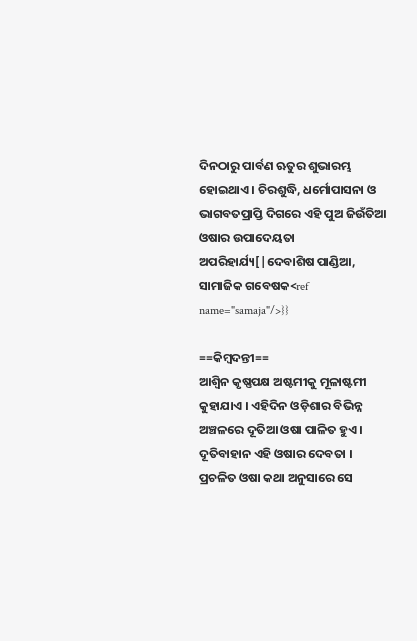ଦିନଠାରୁ ପାର୍ବଣ ଋତୁର ଶୁଭାରମ୍ଭ ହୋଇଥାଏ । ଚିରଶୁଦ୍ଧି, ଧର୍ମୋପାସନା ଓ ଭାଗବତପ୍ରାପ୍ତି ଦିଗରେ ଏହି ପୁଅ ଜିଉଁତିଆ ଓଷାର ଉପାଦେୟତା ଅପରିହାର୍ଯ୍ୟ[|ଦେବାଶିଷ ପାଣ୍ଡିଆ, ସାମାଜିକ ଗବେଷକ<ref name="samaja"/>}}

==କିମ୍ବଦନ୍ତୀ==
ଆଶ୍ୱିନ କୃଷ୍ଣପକ୍ଷ ଅଷ୍ଟମୀକୁ ମୂଳାଷ୍ଟମୀ କୁହାଯାଏ । ଏହିଦିନ ଓଡ଼ିଶାର ବିଭିନ୍ନ ଅଞ୍ଚଳରେ ଦୂତିଆ ଓଷା ପାଳିତ ହୁଏ । ଦୂତିବାହାନ ଏହି ଓଷାର ଦେବତା । ପ୍ରଚଳିତ ଓଷା କଥା ଅନୁସାରେ ସେ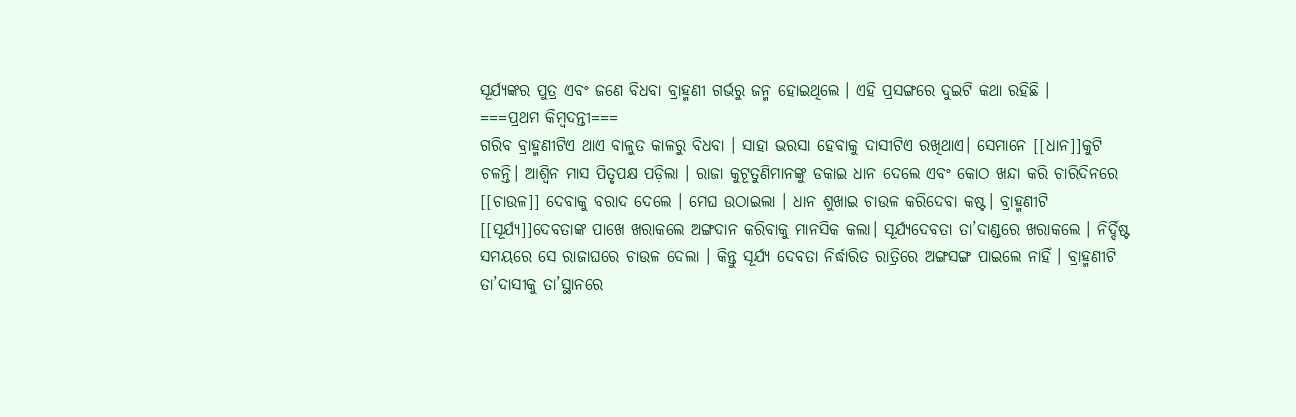ସୂର୍ଯ୍ୟଙ୍କର ପୁତ୍ର ଏବଂ ଜଣେ ବିଧବା ବ୍ରାହ୍ମଣୀ ଗର୍ଭରୁ ଜନ୍ମ ହୋଇଥିଲେ । ଏହି ପ୍ରସଙ୍ଗରେ ଦୁଇଟି କଥା ରହିଛି ।
===ପ୍ରଥମ କିମ୍ବଦନ୍ତୀ===
ଗରିବ ବ୍ରାହ୍ମଣୀଟିଏ ଥାଏ ବାଳୁତ କାଳରୁ ବିଧବା । ସାହା ଭରସା ହେବାକୁ ଦାସୀଟିଏ ରଖିଥାଏ। ସେମାନେ [[ଧାନ]]କୁଟି ଚଳନ୍ତି। ଆଶ୍ୱିନ ମାସ ପିତୃପକ୍ଷ ପଡ଼ିଲା । ରାଜା କୁଟୂତୁଣିମାନଙ୍କୁ ଡକାଇ ଧାନ ଦେଲେ ଏବଂ କୋଠ ଖନ୍ଦା କରି ଚାରିଦିନରେ [[ଚାଉଳ]] ଦେବାକୁ ବରାଦ ଦେଲେ । ମେଘ ଉଠାଇଲା । ଧାନ ଶୁଖାଇ ଚାଉଳ କରିଦେବା କଷ୍ଟ। ବ୍ରାହ୍ମଣୀଟି [[ସୂର୍ଯ୍ୟ]]ଦେବତାଙ୍କ ପାଖେ ଖରାକଲେ ଅଙ୍ଗଦାନ କରିବାକୁ ମାନସିକ କଲା। ସୂର୍ଯ୍ୟଦେବତା ତା’ଦାଣ୍ଡରେ ଖରାକଲେ । ନିର୍ଦ୍ଦିଷ୍ଟ ସମୟରେ ସେ ରାଜାଘରେ ଚାଉଳ ଦେଲା । କିନ୍ତୁ ସୂର୍ଯ୍ୟ ଦେବତା ନିର୍ଦ୍ଧାରିତ ରାତ୍ରିରେ ଅଙ୍ଗସଙ୍ଗ ପାଇଲେ ନାହିଁ । ବ୍ରାହ୍ମଣୀଟି ତା’ଦାସୀକୁ ତା’ସ୍ଥାନରେ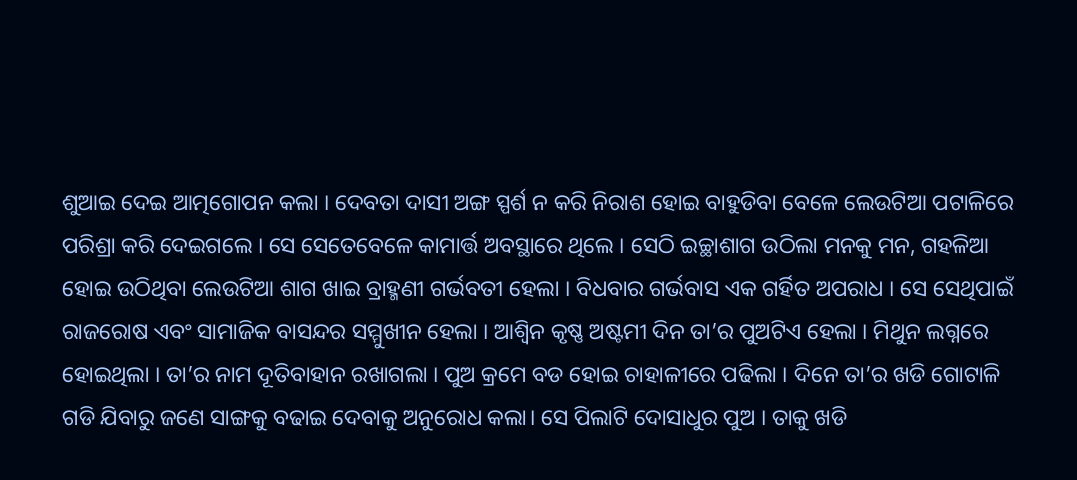ଶୁଆଇ ଦେଇ ଆତ୍ମଗୋପନ କଲା । ଦେବତା ଦାସୀ ଅଙ୍ଗ ସ୍ପର୍ଶ ନ କରି ନିରାଶ ହୋଇ ବାହୁଡିବା ବେଳେ ଲେଉଟିଆ ପଟାଳିରେ ପରିଶ୍ରା କରି ଦେଇଗଲେ । ସେ ସେତେବେଳେ କାମାର୍ତ୍ତ ଅବସ୍ଥାରେ ଥିଲେ । ସେଠି ଇଚ୍ଛାଶାଗ ଉଠିଲା ମନକୁ ମନ, ଗହଳିଆ ହୋଇ ଉଠିଥିବା ଲେଉଟିଆ ଶାଗ ଖାଇ ବ୍ରାହ୍ମଣୀ ଗର୍ଭବତୀ ହେଲା । ବିଧବାର ଗର୍ଭବାସ ଏକ ଗର୍ହିତ ଅପରାଧ । ସେ ସେଥିପାଇଁ ରାଜରୋଷ ଏବଂ ସାମାଜିକ ବାସନ୍ଦର ସମ୍ମୁଖୀନ ହେଲା । ଆଶ୍ୱିନ କୃଷ୍ଣ ଅଷ୍ଟମୀ ଦିନ ତା’ର ପୁଅଟିଏ ହେଲା । ମିଥୁନ ଲଗ୍ନରେ ହୋଇଥିଲା । ତା’ର ନାମ ଦୂତିବାହାନ ରଖାଗଲା ‌। ପୁଅ କ୍ରମେ ବଡ ହୋଇ ଚାହାଳୀରେ ପଢିଲା । ଦିନେ ତା’ର ଖଡି ଗୋଟାଳି ଗଡି ଯିବାରୁ ଜଣେ ସାଙ୍ଗକୁ ବଢାଇ ଦେବାକୁ ଅନୁରୋଧ କଲା। ସେ ପିଲାଟି ଦୋସାଧୁର ପୁଅ । ତାକୁ ଖଡି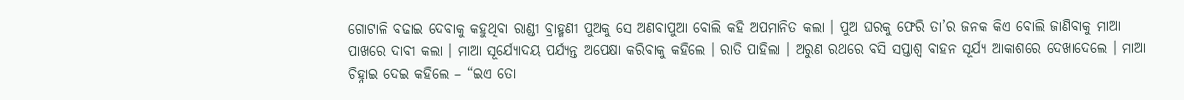ଗୋଟାଳି ବଢାଇ ଦେବାକୁ କହୁଥିବା ରାଣ୍ଡୀ ବ୍ରାହ୍ମଣୀ ପୁଅକୁ ସେ ଅଣବାପୁଆ ବୋଲି କହି ଅପମାନିତ କଲା । ପୁଅ ଘରକୁ ଫେରି ତା’ର ଜନକ କିଏ ବୋଲି ଜାଣିବାକୁ ମାଆ ପାଖରେ ଦାବୀ କଲା । ମାଆ ସୂର୍ଯ୍ୟୋଦୟ ପର୍ଯ୍ୟନ୍ତ ଅପେକ୍ଷା କରିବାକୁ କହିଲେ । ରାତି ପାହିଲା । ଅରୁଣ ରଥରେ ବସି ସପ୍ତାଶ୍ୱ ବାହନ ସୂର୍ଯ୍ୟ ଆକାଶରେ ଦେଖାଦେଲେ । ମାଆ ଚିହ୍ନାଇ ଦେଇ କହିଲେ – “ଇଏ ତୋ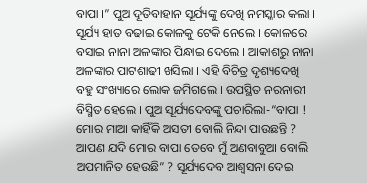ବାପା ।” ପୁଅ ଦୂତିବାହାନ ସୂର୍ଯ୍ୟଙ୍କୁ ଦେଖି ନମସ୍କାର କଲା । ସୂର୍ଯ୍ୟ ହାତ ବଢାଇ କୋଳକୁ ଟେକି ନେଲେ । କୋଳରେ ବସାଇ ନାନା ଅଳଙ୍କାର ପିନ୍ଧାଇ ଦେଲେ । ଆକାଶରୁ ନାନା ଅଳଙ୍କାର ପାଟଶାଢୀ ଖସିଲା । ଏହି ବିଚିତ୍ର ଦୃଶ୍ୟଦେଖି ବହୁ ସଂଖ୍ୟାରେ ଲୋକ ଜମିଗଲେ । ଉପସ୍ଥିତ ନରନାରୀ ବିସ୍ମିତ ହେଲେ । ପୁଅ ସୂର୍ଯ୍ୟଦେବଙ୍କୁ ପଚାରିଲା-“ବାପା ! ମୋର ମାଆ କାହିଁକି ଅସତୀ ବୋଲି ନିନ୍ଦା ପାଉଛନ୍ତି ? ଆପଣ ଯଦି ମୋର ବାପା ତେବେ ମୁଁ ଅଣବାବୁଆ ବୋଲି ଅପମାନିତ ହେଉଛି” ? ସୂର୍ଯ୍ୟଦେବ ଆଶ୍ୱସନା ଦେଇ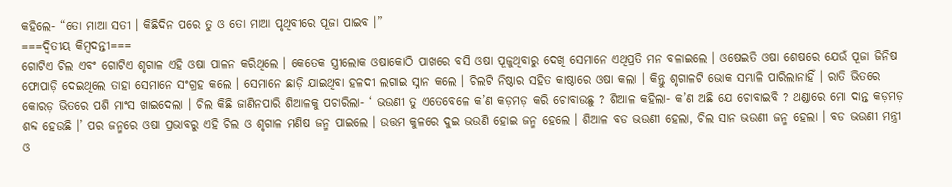କହିଲେ- “ତୋ ମାଆ ସତୀ । କିଛିଦିନ ପରେ ତୁ ଓ ତୋ ମାଆ ପୃଥିବୀରେ ପୂଜା ପାଇବ ।”
===ଦ୍ଵିତୀୟ କିମ୍ବଦନ୍ତୀ===
ଗୋଟିଏ ଚିଲ ଏବଂ ଗୋଟିଏ ଶୃଗାଳ ଏହି ଓଷା ପାଳନ କରିଥିଲେ । କେତେକ ସ୍ତ୍ରୀଲୋକ ଓଷାକୋଠି ପାଖରେ ବସି ଓଷା ପୂଜୁଥିବାରୁ ଦେଖି ସେମାନେ ଏଥିପ୍ରତି ମନ ବଳାଇଲେ । ଓଷେଇତି ଓଷା ଶେଷରେ ଯେଉଁ ପୂଜା ଜିନିଷ ଫୋପାଡ଼ି ଦେଇଥିଲେ ତାହା ସେମାନେ ସଂଗ୍ରହ କଲେ । ସେମାନେ ଛାଡ଼ି ଯାଇଥିବା ହଳଦୀ ଲଗାଇ ସ୍ନାନ କଲେ । ଚିଲଟି ନିଷ୍ଠାର ସହିତ କାଷ୍ଠାରେ ଓଷା କଲା । କିନ୍ତୁ ଶୃଗାଳଟି ଭୋକ ସମ୍ଭାଳି ପାରିଲାନାହିଁ । ରାତି ଭିତରେ କୋରଡ଼ ଭିତରେ ପଶି ମାଂସ ଖାଇଦେଲା । ଚିଲ କିଛି ଜାଣିନପାରି ଶିଆଳକୁ ପଚାରିଲା- ‘ ଭଉଣୀ ତୁ ଏତେବେଳେ କ’ଣ କଡ଼ମଡ଼ କରି ଚୋବାଉଛୁ ? ଶିଆଳ କହିଲା- କ’ଣ ଅଛି ଯେ ଚୋବାଇବି ? ଥଣ୍ଡାରେ ମୋ ଦାନ୍ତ କଡ଼ମଡ଼ ଶବ୍ଦ ହେଉଛି ।’ ପର ଜନ୍ମରେ ଓଷା ପ୍ରଭାବରୁ ଏହି ଚିଲ ଓ ଶୃଗାଳ ମଣିଷ ଜନ୍ମ ପାଇଲେ । ଉତ୍ତମ କୁଳରେ ଦୁଇ ଭଉଣି ହୋଇ ଜନ୍ମ ହେଲେ । ଶିଆଳ ବଡ ଭଉଣୀ ହେଲା, ଚିଲ ସାନ ଭଉଣୀ ଜନ୍ମ ହେଲା । ବଡ ଭଉଣୀ ମନ୍ତ୍ରୀ ଓ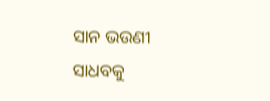ସାନ ଭଉଣୀ ସାଧବକୁ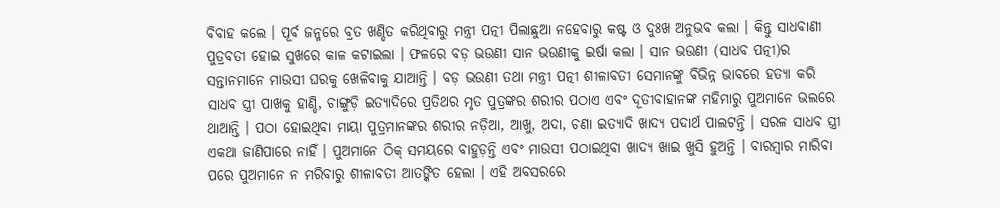ବିବାହ କଲେ । ପୂର୍ବ ଜନ୍ମରେ ବ୍ରତ ଖଣ୍ଡିତ କରିଥିବାରୁ ମନ୍ତ୍ରୀ ପତ୍ନୀ ପିଲାଛୁଆ ନହେବାରୁ କଷ୍ଟ ଓ ଦୁଃଖ ଅନୁଭବ କଲା । କିନ୍ତୁ ସାଧବାଣୀ ପୁତ୍ରବତୀ ହୋଇ ସୁଖରେ କାଳ କଟାଇଲା । ଫଳରେ ବଡ଼ ଭଉଣୀ ସାନ ଭଉଣୀକୁ ଇର୍ଷା କଲା । ସାନ ଭଉଣୀ (ସାଧବ ପତ୍ନୀ)ର ସନ୍ତାନମାନେ ମାଉସୀ ଘରକୁ ଖେଳିବାକୁ ଯାଆନ୍ତି । ବଡ଼ ଭଉଣୀ ତଥା ମନ୍ତ୍ରୀ ପତ୍ନୀ ଶୀଳାବତୀ ସେମାନଙ୍କୁ ବିଭିନ୍ନ ଭାବରେ ହତ୍ୟା କରି ସାଧବ ସ୍ତ୍ରୀ ପାଖକୁ ହାଣ୍ଡି, ଚାଙ୍ଗୁଡ଼ି ଇତ୍ୟାଦିରେ ପ୍ରତିଥର ମୃତ ପୁତ୍ରଙ୍କର ଶରୀର ପଠାଏ ଏବଂ ଦୂତୀବାହାନଙ୍କ ମହିମାରୁ ପୁଅମାନେ ଭଲରେ ଥାଆନ୍ତି । ପଠା ହୋଇଥିବା ମାୟା ପୁତ୍ରମାନଙ୍କର ଶରୀର ନଡ଼ିଆ, ଆଖୁ, ଅଦା, ଚଣା ଇତ୍ୟାଦି ଖାଦ୍ୟ ପଦାର୍ଥ ପାଲଟନ୍ତି । ସରଳ ସାଧବ ସ୍ତ୍ରୀ ଏକଥା ଜାଣିପାରେ ନାହିଁ । ପୁଅମାନେ ଠିକ୍ ସମୟରେ ବାହୁଡ଼ନ୍ତି ଏବଂ ମାଉସୀ ପଠାଇଥିବା ଖାଦ୍ୟ ଖାଇ ଖୁସି ହୁଅନ୍ତି । ବାରମ୍ବାର ମାରିବା ପରେ ପୁଅମାନେ ନ ମରିବାରୁ ଶୀଳାବତୀ ଆତଙ୍କିତ ହେଲା । ଏହି ଅବସରରେ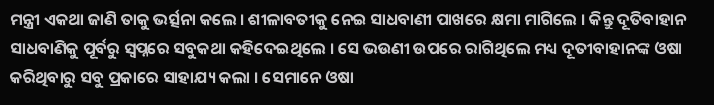ମନ୍ତ୍ରୀ ଏକଥା ଜାଣି ତାକୁ ଭର୍ତ୍ସନା କଲେ । ଶୀଳାବତୀକୁ ନେଇ ସାଧବାଣୀ ପାଖରେ କ୍ଷମା ମାଗିଲେ । କିନ୍ତୁ ଦୂତିବାହାନ ସାଧବାଣିକୁ ପୂର୍ବରୁ ସ୍ୱପ୍ନରେ ସବୁକଥା କହିଦେଇଥିଲେ । ସେ ଭଉଣୀ ଉପରେ ରାଗିଥିଲେ ମଧ୍ୟ ଦୂତୀବାହାନଙ୍କ ଓଷା କରିଥିବାରୁ ସବୁ ପ୍ରକାରେ ସାହାଯ୍ୟ କଲା । ସେମାନେ ଓଷା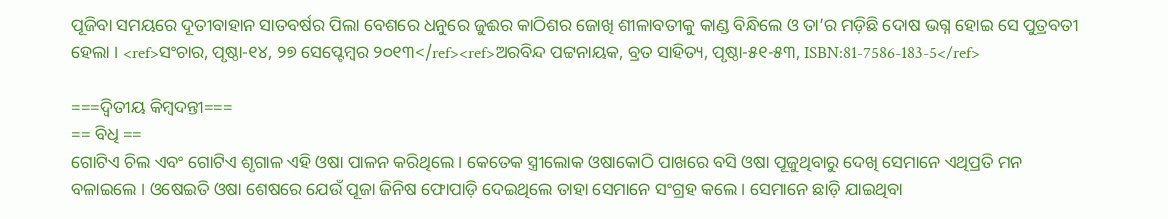ପୂଜିବା ସମୟରେ ଦୂତୀବାହାନ ସାତବର୍ଷର ପିଲା ବେଶରେ ଧନୁରେ ଜୁଈର କାଠିଶର ଜୋଖି ଶୀଳାବତୀକୁ କାଣ୍ଡ ବିନ୍ଧିଲେ ଓ ତା’ର ମଡ଼ିଛି ଦୋଷ ଭଗ୍ନ ହୋଇ ସେ ପୁତ୍ରବତୀ ହେଲା । <ref>ସଂଚାର, ପୃଷ୍ଠା-୧୪, ୨୭ ସେପ୍ଟେମ୍ବର ୨୦୧୩</ref><ref>ଅରବିନ୍ଦ ପଟ୍ଟନାୟକ, ବ୍ରତ ସାହିତ୍ୟ, ପୃଷ୍ଠା-୫୧-୫୩, ISBN:81-7586-183-5</ref>

===ଦ୍ଵିତୀୟ କିମ୍ବଦନ୍ତୀ===
== ବିଧି ==
ଗୋଟିଏ ଚିଲ ଏବଂ ଗୋଟିଏ ଶୃଗାଳ ଏହି ଓଷା ପାଳନ କରିଥିଲେ । କେତେକ ସ୍ତ୍ରୀଲୋକ ଓଷାକୋଠି ପାଖରେ ବସି ଓଷା ପୂଜୁଥିବାରୁ ଦେଖି ସେମାନେ ଏଥିପ୍ରତି ମନ ବଳାଇଲେ । ଓଷେଇତି ଓଷା ଶେଷରେ ଯେଉଁ ପୂଜା ଜିନିଷ ଫୋପାଡ଼ି ଦେଇଥିଲେ ତାହା ସେମାନେ ସଂଗ୍ରହ କଲେ । ସେମାନେ ଛାଡ଼ି ଯାଇଥିବା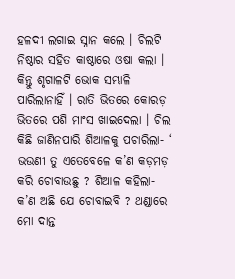ହଳଦୀ ଲଗାଇ ସ୍ନାନ କଲେ । ଚିଲଟି ନିଷ୍ଠାର ସହିତ କାଷ୍ଠାରେ ଓଷା କଲା । କିନ୍ତୁ ଶୃଗାଳଟି ଭୋକ ସମ୍ଭାଳି ପାରିଲାନାହିଁ । ରାତି ଭିତରେ କୋରଡ଼ ଭିତରେ ପଶି ମାଂସ ଖାଇଦେଲା । ଚିଲ କିଛି ଜାଣିନପାରି ଶିଆଳକୁ ପଚାରିଲା- ‘ ଭଉଣୀ ତୁ ଏତେବେଳେ କ’ଣ କଡ଼ମଡ଼ କରି ଚୋବାଉଛୁ ? ଶିଆଳ କହିଲା- କ’ଣ ଅଛି ଯେ ଚୋବାଇବି ? ଥଣ୍ଡାରେ ମୋ ଦାନ୍ତ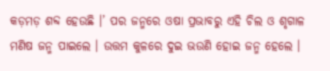କଡ଼ମଡ଼ ଶବ୍ଦ ହେଉଛି ।’ ପର ଜନ୍ମରେ ଓଷା ପ୍ରଭାବରୁ ଏହି ଚିଲ ଓ ଶୃଗାଳ ମଣିଷ ଜନ୍ମ ପାଇଲେ । ଉତ୍ତମ କୁଳରେ ଦୁଇ ଭଉଣି ହୋଇ ଜନ୍ମ ହେଲେ ।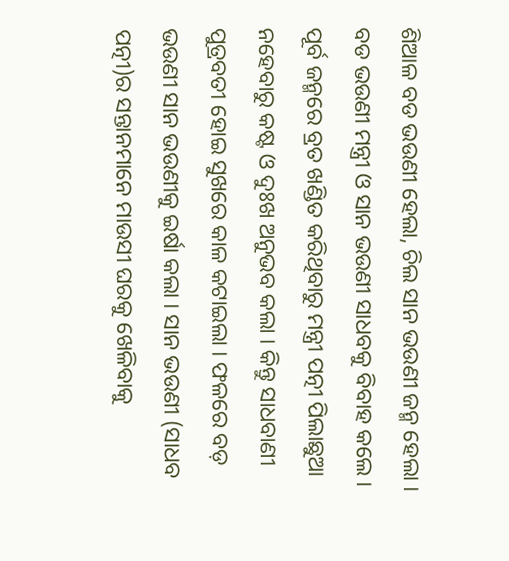ଶିଆଳ ବଡ ଭଉଣୀ ହେଲା, ଚିଲ ସାନ ଭଉଣୀ ଜନ୍ମ ହେଲା । ବଡ ଭଉଣୀ ମନ୍ତ୍ରୀ ଓ ସାନ ଭଉଣୀ ସାଧବକୁ ବିବାହ କଲେ । ପୂର୍ବ ଜନ୍ମରେ ବ୍ରତ ଖଣ୍ଡିତ କରିଥିବାରୁ ମନ୍ତ୍ରୀ ପତ୍ନୀ ପିଲାଛୁଆ ନହେବାରୁ କଷ୍ଟ ଓ ଦୁଃଖ ଅନୁଭବ କଲା । କିନ୍ତୁ ସାଧବାଣୀ ପୁତ୍ରବତୀ ହୋଇ ସୁଖରେ କାଳ କଟାଇଲା । ଫଳରେ ବଡ଼ ଭଉଣୀ ସାନ ଭଉଣୀକୁ ଇର୍ଷା କଲା । ସାନ ଭଉଣୀ (ସାଧବ ପତ୍ନୀ)ର ସନ୍ତାନମାନେ ମାଉସୀ ଘରକୁ ଖେଳିବାକୁ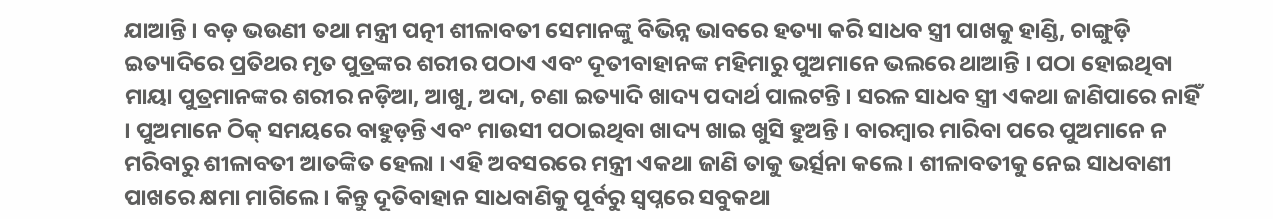ଯାଆନ୍ତି । ବଡ଼ ଭଉଣୀ ତଥା ମନ୍ତ୍ରୀ ପତ୍ନୀ ଶୀଳାବତୀ ସେମାନଙ୍କୁ ବିଭିନ୍ନ ଭାବରେ ହତ୍ୟା କରି ସାଧବ ସ୍ତ୍ରୀ ପାଖକୁ ହାଣ୍ଡି, ଚାଙ୍ଗୁଡ଼ି ଇତ୍ୟାଦିରେ ପ୍ରତିଥର ମୃତ ପୁତ୍ରଙ୍କର ଶରୀର ପଠାଏ ଏବଂ ଦୂତୀବାହାନଙ୍କ ମହିମାରୁ ପୁଅମାନେ ଭଲରେ ଥାଆନ୍ତି । ପଠା ହୋଇଥିବା ମାୟା ପୁତ୍ରମାନଙ୍କର ଶରୀର ନଡ଼ିଆ, ଆଖୁ, ଅଦା, ଚଣା ଇତ୍ୟାଦି ଖାଦ୍ୟ ପଦାର୍ଥ ପାଲଟନ୍ତି । ସରଳ ସାଧବ ସ୍ତ୍ରୀ ଏକଥା ଜାଣିପାରେ ନାହିଁ । ପୁଅମାନେ ଠିକ୍ ସମୟରେ ବାହୁଡ଼ନ୍ତି ଏବଂ ମାଉସୀ ପଠାଇଥିବା ଖାଦ୍ୟ ଖାଇ ଖୁସି ହୁଅନ୍ତି । ବାରମ୍ବାର ମାରିବା ପରେ ପୁଅମାନେ ନ ମରିବାରୁ ଶୀଳାବତୀ ଆତଙ୍କିତ ହେଲା । ଏହି ଅବସରରେ ମନ୍ତ୍ରୀ ଏକଥା ଜାଣି ତାକୁ ଭର୍ତ୍ସନା କଲେ । ଶୀଳାବତୀକୁ ନେଇ ସାଧବାଣୀ ପାଖରେ କ୍ଷମା ମାଗିଲେ । କିନ୍ତୁ ଦୂତିବାହାନ ସାଧବାଣିକୁ ପୂର୍ବରୁ ସ୍ୱପ୍ନରେ ସବୁକଥା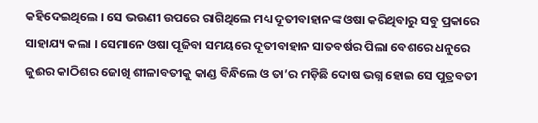କହିଦେଇଥିଲେ । ସେ ଭଉଣୀ ଉପରେ ରାଗିଥିଲେ ମଧ୍ୟ ଦୂତୀବାହାନଙ୍କ ଓଷା କରିଥିବାରୁ ସବୁ ପ୍ରକାରେ ସାହାଯ୍ୟ କଲା । ସେମାନେ ଓଷା ପୂଜିବା ସମୟରେ ଦୂତୀବାହାନ ସାତବର୍ଷର ପିଲା ବେଶରେ ଧନୁରେ ଜୁଈର କାଠିଶର ଜୋଖି ଶୀଳାବତୀକୁ କାଣ୍ଡ ବିନ୍ଧିଲେ ଓ ତା’ର ମଡ଼ିଛି ଦୋଷ ଭଗ୍ନ ହୋଇ ସେ ପୁତ୍ରବତୀ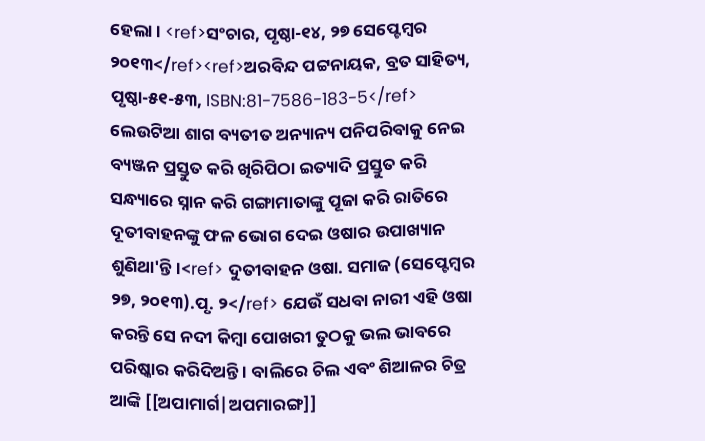ହେଲା । <ref>ସଂଚାର, ପୃଷ୍ଠା-୧୪, ୨୭ ସେପ୍ଟେମ୍ବର ୨୦୧୩</ref><ref>ଅରବିନ୍ଦ ପଟ୍ଟନାୟକ, ବ୍ରତ ସାହିତ୍ୟ, ପୃଷ୍ଠା-୫୧-୫୩, ISBN:81-7586-183-5</ref>
ଲେଉଟିଆ ଶାଗ ବ୍ୟତୀତ ଅନ୍ୟାନ୍ୟ ପନିପରିବାକୁ ନେଇ ବ୍ୟଞ୍ଜନ ପ୍ରସ୍ତୁତ କରି ଖିରିପିଠା ଇତ୍ୟାଦି ପ୍ରସ୍ତୁତ କରି ସନ୍ଧ୍ୟାରେ ସ୍ନାନ କରି ଗଙ୍ଗାମାତାଙ୍କୁ ପୂଜା କରି ରାତିରେ ଦୂତୀବାହନଙ୍କୁ ଫଳ ଭୋଗ ଦେଇ ଓଷାର ଉପାଖ୍ୟାନ ଶୁଣିଥା'ନ୍ତି ।<ref> ଦୁତୀବାହ‌ନ ଓଷା. ସମାଜ (ସେପ୍ଟେମ୍ବର ୨୭, ୨୦୧୩).ପୃ. ୨</ref> ଯେଉଁ ସଧବା ନାରୀ ଏହି ଓଷା କରନ୍ତି ସେ ନଦୀ କିମ୍ବା ପୋଖରୀ ତୁଠକୁ ଭଲ ଭାବରେ ପରିଷ୍କାର କରିଦିଅନ୍ତି । ବାଲିରେ ଚିଲ ଏବଂ ଶିଆଳର ଚିତ୍ର ଆଙ୍କି [[ଅପାମାର୍ଗ|ଅପମାରଙ୍ଗ]]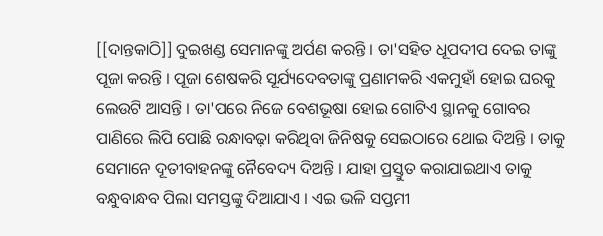[[ଦାନ୍ତକାଠି]] ଦୁଇଖଣ୍ଡ ସେମାନଙ୍କୁ ଅର୍ପଣ କରନ୍ତି । ତା'ସହିତ ଧୂପଦୀପ ଦେଇ ତାଙ୍କୁ ପୂଜା କରନ୍ତି । ପୂଜା ଶେଷକରି ସୂର୍ଯ୍ୟଦେବତାଙ୍କୁ ପ୍ରଣାମକରି ଏକମୁହାଁ ହୋଇ ଘରକୁ ଲେଉଟି ଆସନ୍ତି । ତା'ପରେ ନିଜେ ବେଶଭୂଷା ହୋଇ ଗୋଟିଏ ସ୍ଥାନକୁ ଗୋବର ପାଣିରେ ଲିପି ପୋଛି ରନ୍ଧାବଢ଼ା କରିଥିବା ଜିନିଷକୁ ସେଇଠାରେ ଥୋଇ ଦିଅନ୍ତି । ତାକୁ ସେମାନେ ଦୂତୀବାହନଙ୍କୁ ନୈବେଦ୍ୟ ଦିଅନ୍ତି । ଯାହା ପ୍ରସ୍ତୁତ କରାଯାଇଥାଏ ତାକୁ ବନ୍ଧୁବାନ୍ଧବ ପିଲା ସମସ୍ତଙ୍କୁ ଦିଆଯାଏ । ଏଇ ଭଳି ସପ୍ତମୀ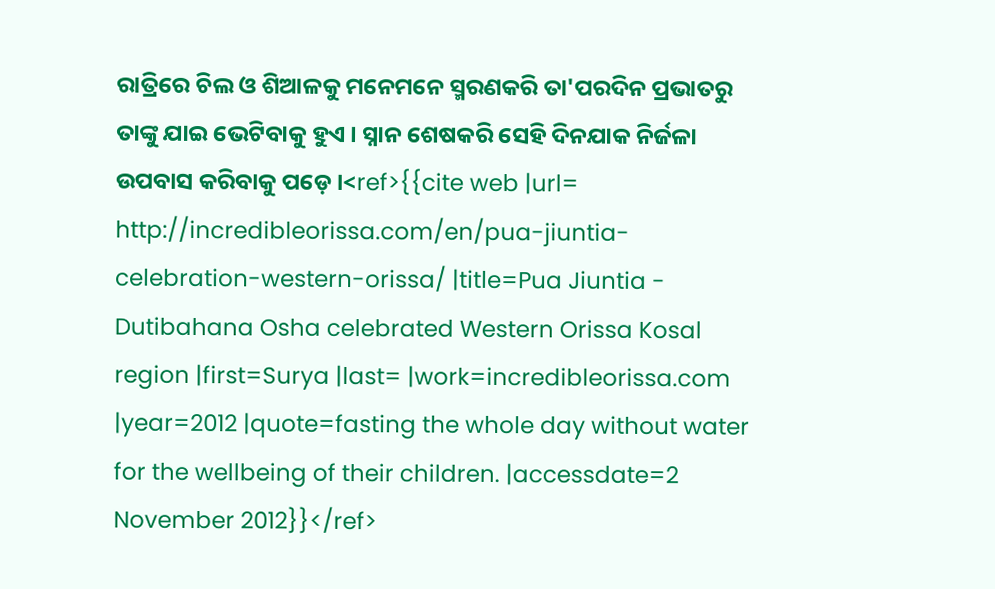ରାତ୍ରିରେ ଚିଲ ଓ ଶିଆଳକୁ ମନେମନେ ସ୍ମରଣକରି ତା'ପରଦିନ ପ୍ରଭାତରୁ ତାଙ୍କୁ ଯାଇ ଭେଟିବାକୁ ହୁଏ । ସ୍ନାନ ଶେଷକରି ସେହି ଦିନଯାକ ନିର୍ଜଳା ଉପବାସ କରିବାକୁ ପଡ଼େ ।<ref>{{cite web |url= http://incredibleorissa.com/en/pua-jiuntia-celebration-western-orissa/ |title=Pua Jiuntia - Dutibahana Osha celebrated Western Orissa Kosal region |first=Surya |last= |work=incredibleorissa.com |year=2012 |quote=fasting the whole day without water for the wellbeing of their children. |accessdate=2 November 2012}}</ref>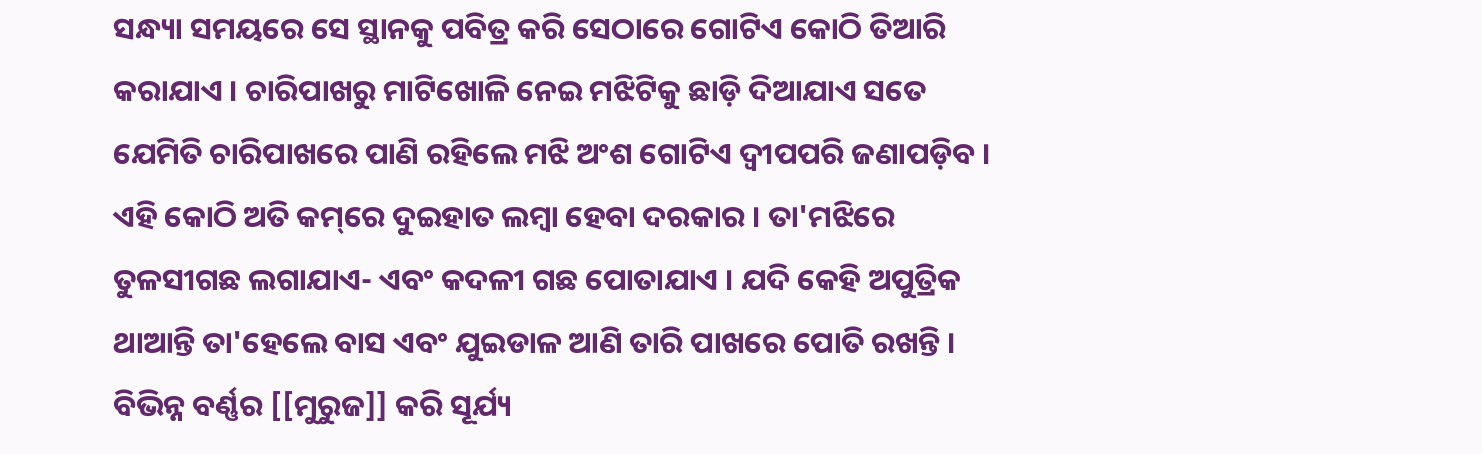ସନ୍ଧ୍ୟା ସମୟରେ ସେ ସ୍ଥାନକୁ ପବିତ୍ର କରି ସେଠାରେ ଗୋଟିଏ କୋଠି ତିଆରି କରାଯାଏ । ଚାରିପାଖରୁ ମାଟିଖୋଳି ନେଇ ମଝିଟିକୁ ଛାଡ଼ି ଦିଆଯାଏ ସତେ ଯେମିତି ଚାରିପାଖରେ ପାଣି ରହିଲେ ମଝି ଅଂଶ ଗୋଟିଏ ଦ୍ଵୀପପରି ଜଣାପଡ଼ିବ । ଏହି କୋଠି ଅତି କମ୍‌ରେ ଦୁଇହାତ ଲମ୍ବା ହେବା ଦରକାର । ତା'ମଝିରେ ତୁଳସୀଗଛ ଲଗାଯାଏ- ଏବଂ କଦଳୀ ଗଛ ପୋତାଯାଏ । ଯଦି କେହି ଅପୁତ୍ରିକ ଥାଆନ୍ତି ତା'ହେଲେ ବାସ ଏବଂ ଯୁଇଡାଳ ଆଣି ତାରି ପାଖରେ ପୋତି ରଖନ୍ତି । ବିଭିନ୍ନ ବର୍ଣ୍ଣର [[ମୁରୁଜ]] କରି ସୂର୍ଯ୍ୟ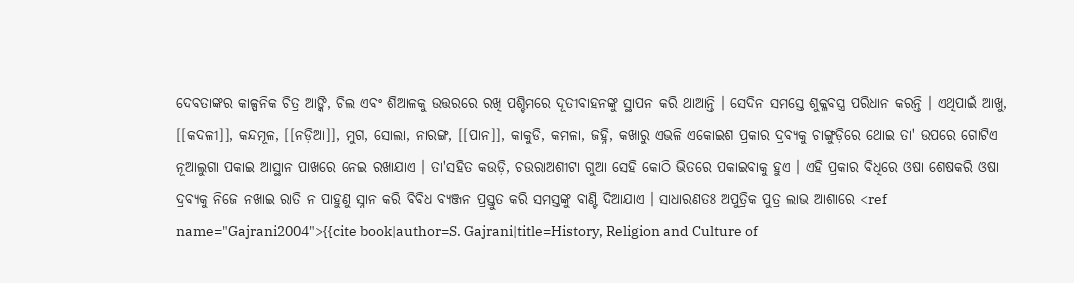ଦେବତାଙ୍କର କାଳ୍ପନିକ ଚିତ୍ର ଆଙ୍କି, ଚିଲ ଏବଂ ଶିଆଳକୁ ଉତ୍ତରରେ ରଖି ପଶ୍ଚିମରେ ଦୂତୀବାହନଙ୍କୁ ସ୍ଥାପନ କରି ଥାଆନ୍ତି । ସେଦିନ ସମସ୍ତେ ଶୁକ୍ଳବସ୍ତ୍ର ପରିଧାନ କରନ୍ତି । ଏଥିପାଇଁ ଆଖୁ, [[କଦଳୀ]], କନ୍ଦମୂଳ, [[ନଡ଼ିଆ]], ମୁଗ, ସୋଲା, ନାରଙ୍ଗ, [[ପାନ]], କାକୁଡି, କମଳା, ଜହ୍ନି, କଖାରୁ ଏଭଳି ଏକୋଇଶ ପ୍ରକାର ଦ୍ରବ୍ୟକୁ ଚାଙ୍ଗୁଡ଼ିରେ ଥୋଇ ତା' ଉପରେ ଗୋଟିଏ ନୂଆଲୁଗା ପକାଇ ଆସ୍ଥାନ ପାଖରେ ନେଇ ରଖାଯାଏ । ତା'ସହିତ କଉଡ଼ି, ଚଉରାଅଶୀଟା ଗୁଆ ସେହି କୋଠି ଭିତରେ ପକାଇବାକୁ ହୁଏ । ଏହି ପ୍ରକାର ବିଧିରେ ଓଷା ଶେଷକରି ଓଷା ଦ୍ରବ୍ୟକୁ ନିଜେ ନଖାଇ ରାତି ନ ପାହୁଣୁ ସ୍ନାନ କରି ବିବିଧ ବ୍ୟଞ୍ଜନ ପ୍ରସ୍ତୁତ କରି ସମସ୍ତଙ୍କୁ ବାଣ୍ଟି ଦିଆଯାଏ । ସାଧାରଣତଃ ଅପୁତ୍ରିକ ପୁତ୍ର ଲାଭ ଆଶାରେ <ref name="Gajrani2004">{{cite book|author=S. Gajrani|title=History, Religion and Culture of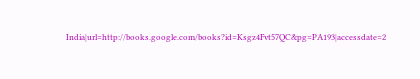India|url=http://books.google.com/books?id=Ksgz4Fvt57QC&pg=PA193|accessdate=2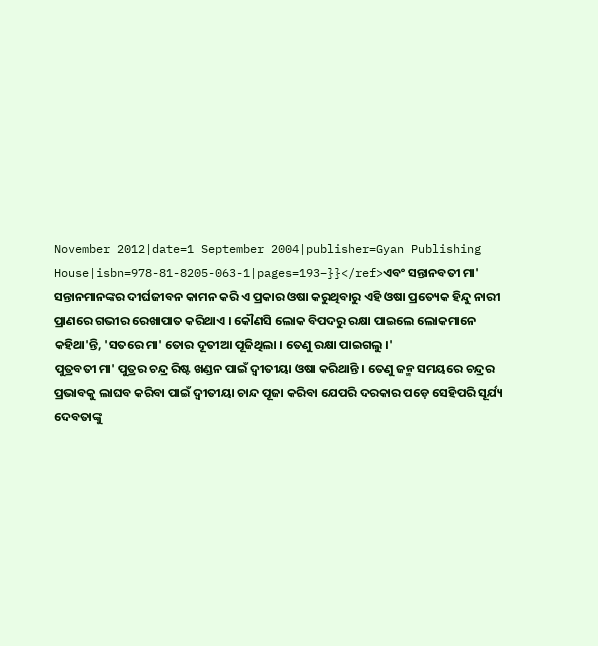November 2012|date=1 September 2004|publisher=Gyan Publishing House|isbn=978-81-8205-063-1|pages=193–}}</ref>ଏବଂ ସନ୍ତାନବତୀ ମା' ସନ୍ତାନମାନଙ୍କର ଦୀର୍ଘଜୀବନ କାମନ କରି ଏ ପ୍ରକାର ଓଷା କରୁଥିବାରୁ ଏହି ଓଷା ପ୍ରତ୍ୟେକ ହିନ୍ଦୁ ନାରୀ ପ୍ରାଣରେ ଗଭୀର ରେଖାପାତ କରିଥାଏ । କୌଣସି ଲୋକ ବିପଦରୁ ରକ୍ଷା ପାଇଲେ ଲୋକମାନେ କହିଥା'ନ୍ତି, 'ସତରେ ମା' ତୋର ଦୂତୀଆ ପୂଜିଥିଲା । ତେଣୁ ରକ୍ଷା ପାଇଗଲୁ ।'
ପୁତ୍ରବତୀ ମା' ପୁତ୍ରର ଚନ୍ଦ୍ର ରିଷ୍ଟ ଖଣ୍ଡନ ପାଇଁ ଦ୍ଵୀତୀୟା ଓଷା କରିଥାନ୍ତି । ତେଣୁ ଜନ୍ମ ସମୟରେ ଚନ୍ଦ୍ରର ପ୍ରଭାବକୁ ଲାଘବ କରିବା ପାଇଁ ଦ୍ଵୀତୀୟା ଚାନ୍ଦ ପୂଜା କରିବା ଯେପରି ଦରକାର ପଡ଼େ ସେହିପରି ସୂର୍ଯ୍ୟ ଦେବତାଙ୍କୁ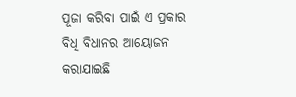ପୂଜା କରିବା ପାଇଁ ଏ ପ୍ରକାର ବିଧି ବିଧାନର ଆୟୋଜନ କରାଯାଇଛି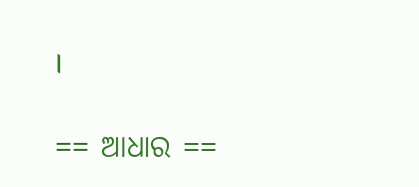।

== ଆଧାର ==